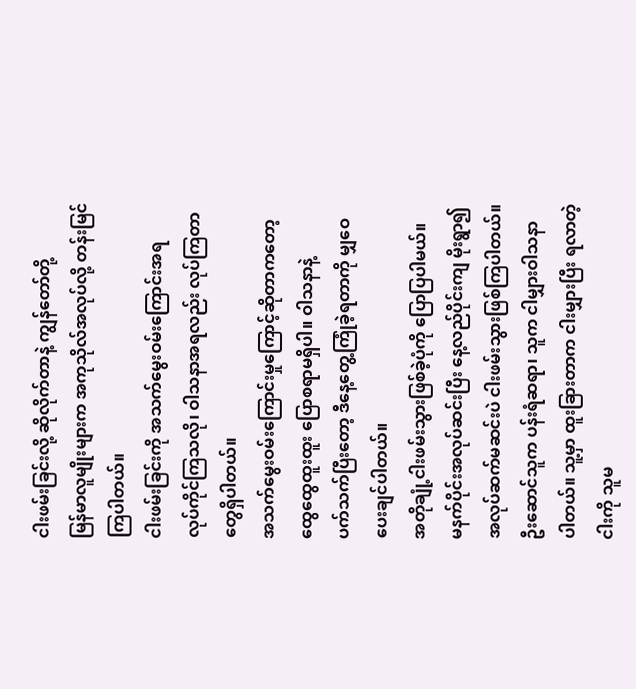ငါးဖမ်းခြင်းလို့ ဆိုလိုက်တာနဲ့ ကျွန်တော်တို့
မြန်မာလူမျိုးများက အကုသိုလ်အလုပ်လို့ တန်းမြင်
ကြပါတယ်။
ငါးဖမ်းခြင်းကို အသက်မွေးဝမ်းကြောင်းအရ
လုပ်ကိုင်ကြသလို၊ ဝါသနာအရလည်း လုပ်ကြတာ
တွေရှိပါတယ်။
အသက်မွေးဝမ်းကြောင်းမှုကြောင့်ဆိုတာကတော့
ထွေထွေထူးထူး ပြောစရာမရှိပါ။ ဝါသနာနဲ့
ပက်သက်ပြီးတော့ ဒီနေ့တွေ့ကြုံခဲ့ရတာကို မျှဝေ
ပေးချင်ပါတယ်။
အတိုချုံ့ငါးဖမ်းသွားဖြစ်ခဲ့ပုံကို ပြောပြပါမယ်။
မနက်ပိုင်းအလုပ်ဆင်းပြီး နေ့လည်ပိုင်းကျ မိုးရွာ၍
အလုပ်ဆက်မဆင်းပဲ ငါးဖမ်းသွားဖြစ်ကြပါတယ်။
ဦးဆောင်သူက ပန်းရံဆရာ၊ သူက ငါမျှားဝါသနာ
ပါတယ်။ သူ့မှာ ထူးခြားတာက ငါးမျှားပြီး ရလာတဲ့
ငါးကို သူမ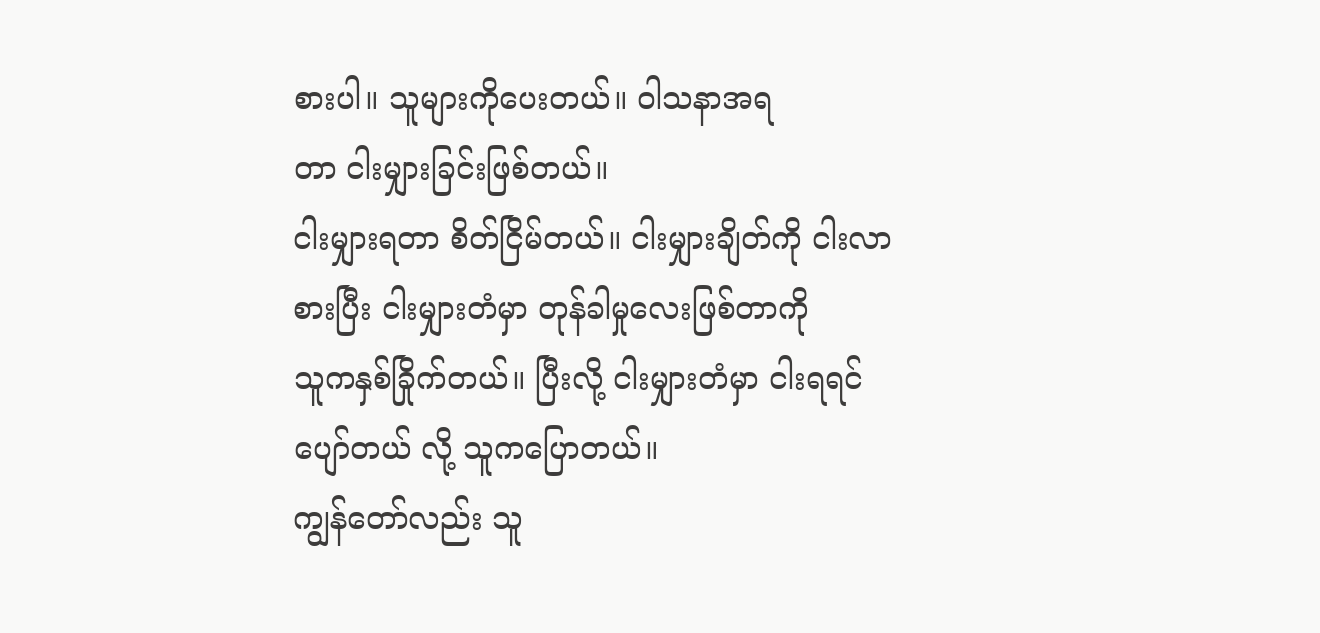စားပါ။ သူများကိုပေးတယ်။ ဝါသနာအရ
တာ ငါးမျှားခြင်းဖြစ်တယ်။
ငါးမျှားရတာ စိတ်ငြိမ်တယ်။ ငါးမျှားချိတ်ကို ငါးလာ
စားပြီး ငါးမျှားတံမှာ တုန်ခါမှုလေးဖြစ်တာကို
သူကနှစ်ခြိုက်တယ်။ ပြီးလို့ ငါးမျှားတံမှာ ငါးရရင်
ပျော်တယ် လို့ သူကပြောတယ်။
ကျွန်တော်လည်း သူ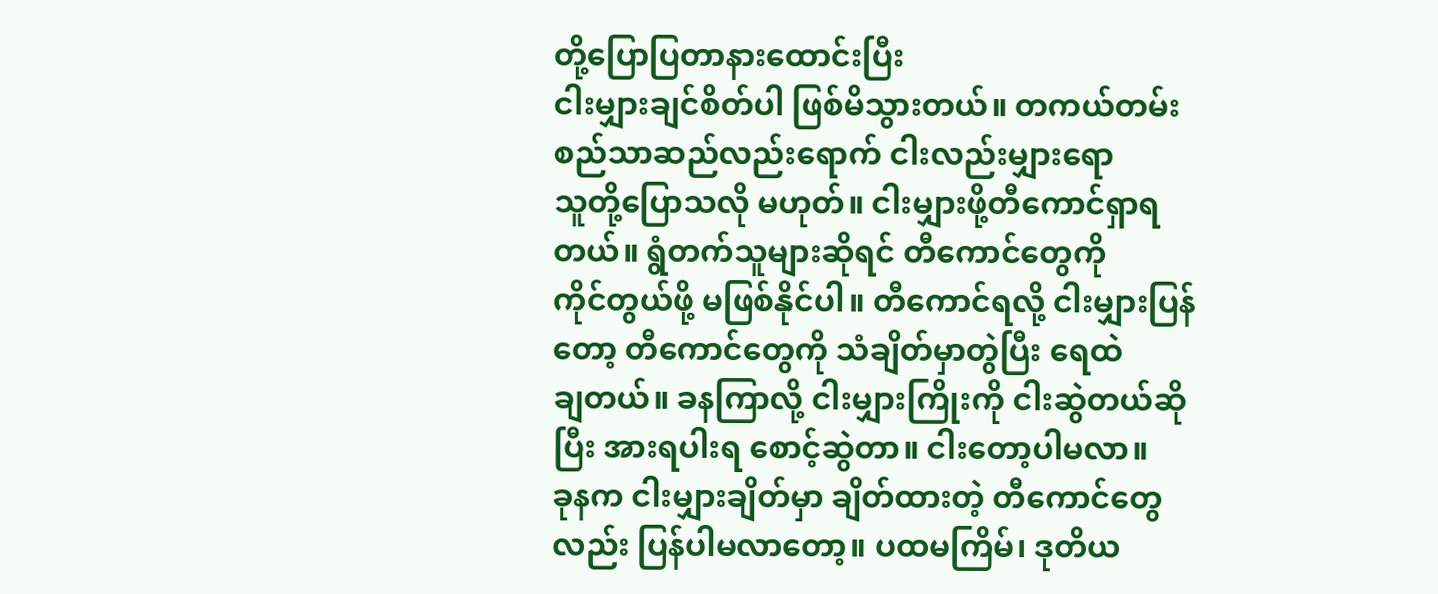တို့ပြောပြတာနားထောင်းပြီး
ငါးမျှားချင်စိတ်ပါ ဖြစ်မိသွားတယ်။ တကယ်တမ်း
စည်သာဆည်လည်းရောက် ငါးလည်းမျှားရော
သူတို့ပြောသလို မဟုတ်။ ငါးမျှားဖို့တီကောင်ရှာရ
တယ်။ ရွံတက်သူများဆိုရင် တီကောင်တွေကို
ကိုင်တွယ်ဖို့ မဖြစ်နိုင်ပါ။ တီကောင်ရလို့ ငါးမျှားပြန်
တော့ တီကောင်တွေကို သံချိတ်မှာတွဲပြီး ရေထဲ
ချတယ်။ ခနကြာလို့ ငါးမျှားကြိုးကို ငါးဆွဲတယ်ဆို
ပြီး အားရပါးရ စောင့်ဆွဲတာ။ ငါးတော့ပါမလာ။
ခုနက ငါးမျှားချိတ်မှာ ချိတ်ထားတဲ့ တီကောင်တွေ
လည်း ပြန်ပါမလာတော့။ ပထမကြိမ်၊ ဒုတိယ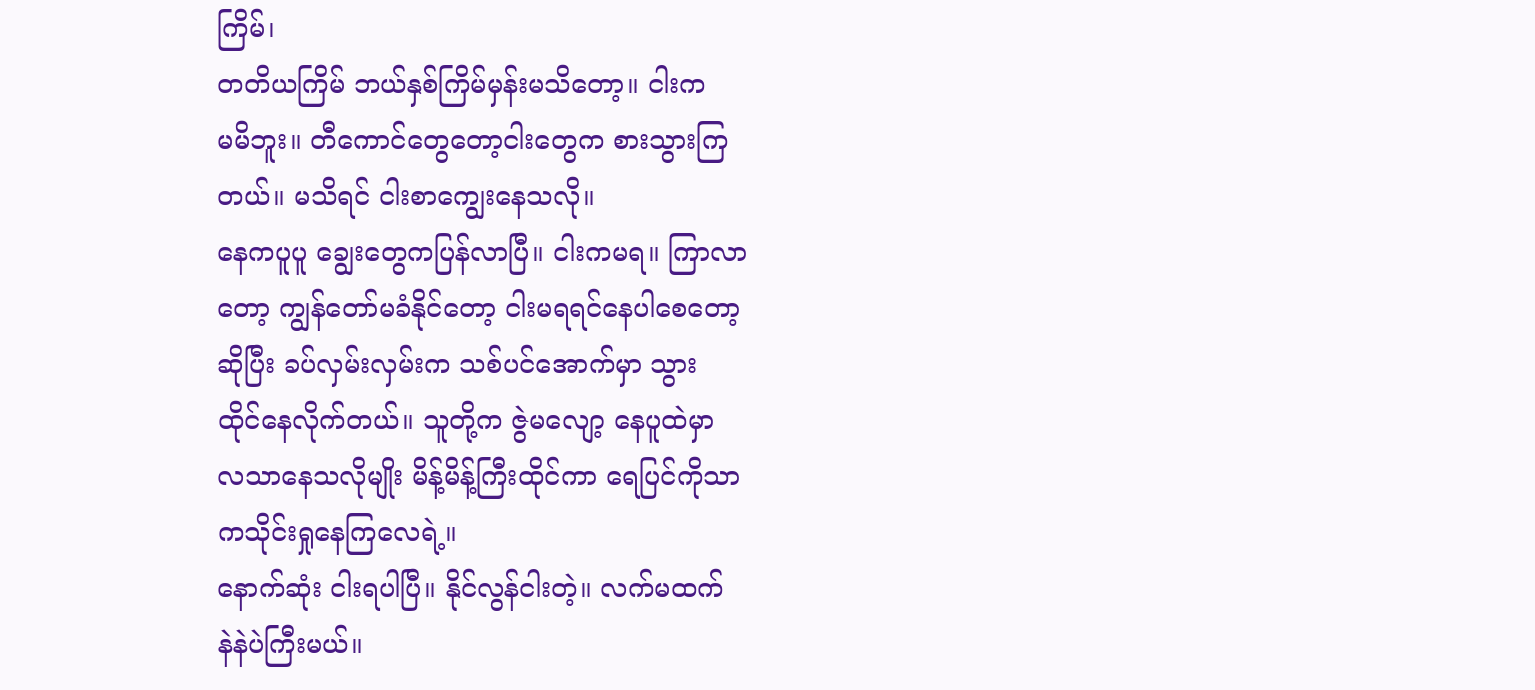ကြိမ်၊
တတိယကြိမ် ဘယ်နှစ်ကြိမ်မှန်းမသိတော့။ ငါးက
မမိဘူး။ တီကောင်တွေတော့ငါးတွေက စားသွားကြ
တယ်။ မသိရင် ငါးစာကျွေးနေသလို။
နေကပူပူ ချွေးတွေကပြန်လာပြီ။ ငါးကမရ။ ကြာလာ
တော့ ကျွန်တော်မခံနိုင်တော့ ငါးမရရင်နေပါစေတော့
ဆိုပြီး ခပ်လှမ်းလှမ်းက သစ်ပင်အောက်မှာ သွား
ထိုင်နေလိုက်တယ်။ သူတို့က ဇွဲမလျော့ နေပူထဲမှာ
လသာနေသလိုမျိုး မိန့်မိန့်ကြီးထိုင်ကာ ရေပြင်ကိုသာ
ကသိုင်းရှုနေကြလေရဲ့။
နောက်ဆုံး ငါးရပါပြီ။ နိုင်လွန်ငါးတဲ့။ လက်မထက်
နဲနဲပဲကြီးမယ်။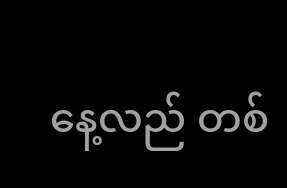နေ့လည် တစ်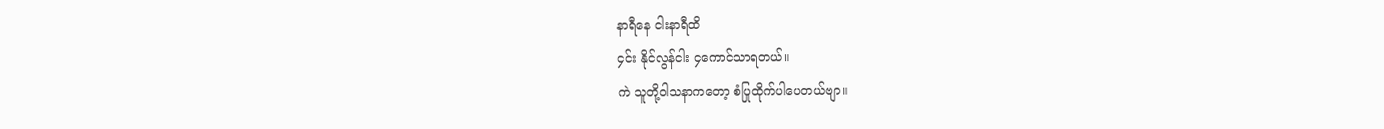နာရီနေ ငါးနာရီထိ
၄င်း နိုင်လွန်ငါး ၄ကောင်သာရတယ်။
ကဲ သူတို့ဝါသနာကတော့ စံပြုထိုက်ပါပေတယ်ဗျာ။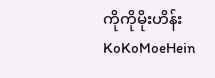ကိုကိုမိုးဟိန်း
KoKoMoeHein